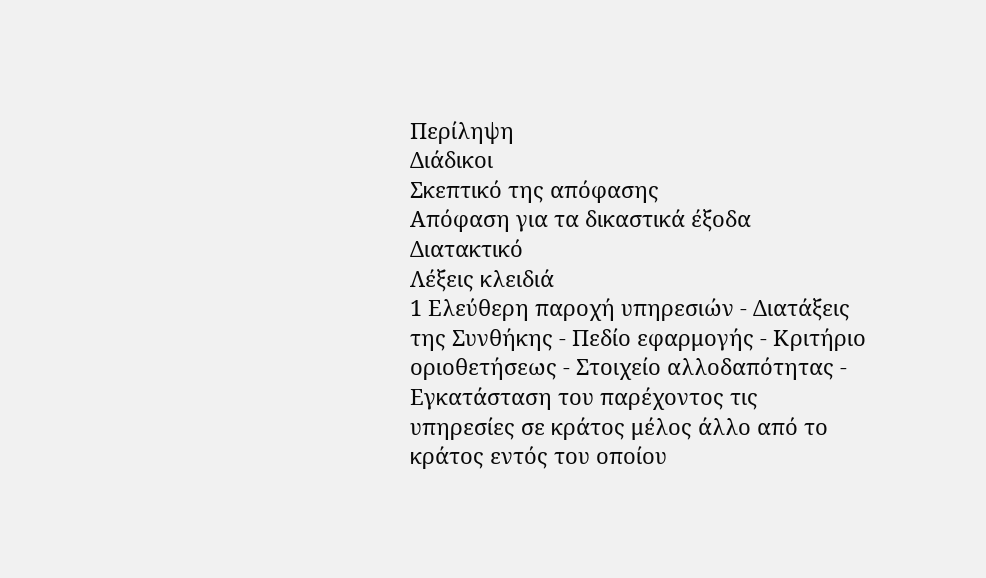Περίληψη
Διάδικοι
Σκεπτικό της απόφασης
Απόφαση για τα δικαστικά έξοδα
Διατακτικό
Λέξεις κλειδιά
1 Ελεύθερη παροχή υπηρεσιών - Διατάξεις της Συνθήκης - Πεδίο εφαρμογής - Κριτήριο οριοθετήσεως - Στοιχείο αλλοδαπότητας - Εγκατάσταση του παρέχοντος τις υπηρεσίες σε κράτος μέλος άλλο από το κράτος εντός του οποίου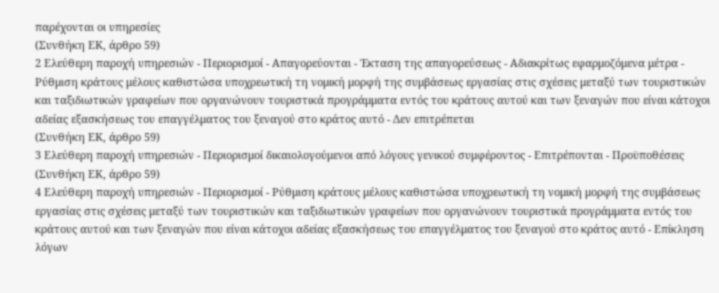παρέχονται οι υπηρεσίες
(Συνθήκη ΕΚ, άρθρο 59)
2 Ελεύθερη παροχή υπηρεσιών - Περιορισμοί - Απαγορεύονται - Έκταση της απαγορεύσεως - Αδιακρίτως εφαρμοζόμενα μέτρα - Ρύθμιση κράτους μέλους καθιστώσα υποχρεωτική τη νομική μορφή της συμβάσεως εργασίας στις σχέσεις μεταξύ των τουριστικών και ταξιδιωτικών γραφείων που οργανώνουν τουριστικά προγράμματα εντός του κράτους αυτού και των ξεναγών που είναι κάτοχοι αδείας εξασκήσεως του επαγγέλματος του ξεναγού στο κράτος αυτό - Δεν επιτρέπεται
(Συνθήκη ΕΚ, άρθρο 59)
3 Ελεύθερη παροχή υπηρεσιών - Περιορισμοί δικαιολογούμενοι από λόγους γενικού συμφέροντος - Επιτρέπονται - Προϋποθέσεις
(Συνθήκη ΕΚ, άρθρο 59)
4 Ελεύθερη παροχή υπηρεσιών - Περιορισμοί - Ρύθμιση κράτους μέλους καθιστώσα υποχρεωτική τη νομική μορφή της συμβάσεως εργασίας στις σχέσεις μεταξύ των τουριστικών και ταξιδιωτικών γραφείων που οργανώνουν τουριστικά προγράμματα εντός του κράτους αυτού και των ξεναγών που είναι κάτοχοι αδείας εξασκήσεως του επαγγέλματος του ξεναγού στο κράτος αυτό - Επίκληση λόγων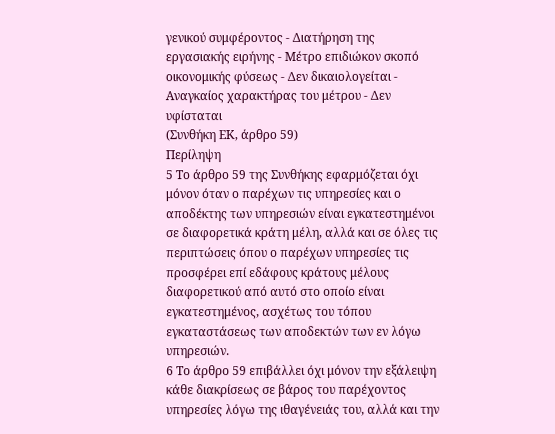γενικού συμφέροντος - Διατήρηση της εργασιακής ειρήνης - Μέτρο επιδιώκον σκοπό οικονομικής φύσεως - Δεν δικαιολογείται - Αναγκαίος χαρακτήρας του μέτρου - Δεν υφίσταται
(Συνθήκη ΕΚ, άρθρο 59)
Περίληψη
5 Το άρθρο 59 της Συνθήκης εφαρμόζεται όχι μόνον όταν ο παρέχων τις υπηρεσίες και ο αποδέκτης των υπηρεσιών είναι εγκατεστημένοι σε διαφορετικά κράτη μέλη, αλλά και σε όλες τις περιπτώσεις όπου ο παρέχων υπηρεσίες τις προσφέρει επί εδάφους κράτους μέλους διαφορετικού από αυτό στο οποίο είναι εγκατεστημένος, ασχέτως του τόπου εγκαταστάσεως των αποδεκτών των εν λόγω υπηρεσιών.
6 Το άρθρο 59 επιβάλλει όχι μόνον την εξάλειψη κάθε διακρίσεως σε βάρος του παρέχοντος υπηρεσίες λόγω της ιθαγένειάς του, αλλά και την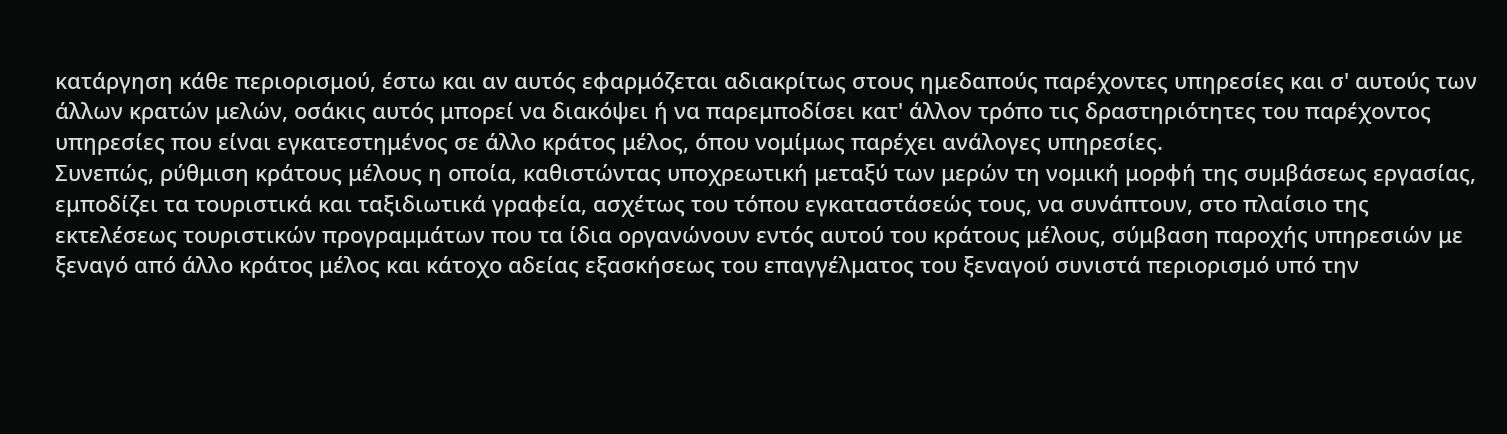κατάργηση κάθε περιορισμού, έστω και αν αυτός εφαρμόζεται αδιακρίτως στους ημεδαπούς παρέχοντες υπηρεσίες και σ' αυτούς των άλλων κρατών μελών, οσάκις αυτός μπορεί να διακόψει ή να παρεμποδίσει κατ' άλλον τρόπο τις δραστηριότητες του παρέχοντος υπηρεσίες που είναι εγκατεστημένος σε άλλο κράτος μέλος, όπου νομίμως παρέχει ανάλογες υπηρεσίες.
Συνεπώς, ρύθμιση κράτους μέλους η οποία, καθιστώντας υποχρεωτική μεταξύ των μερών τη νομική μορφή της συμβάσεως εργασίας, εμποδίζει τα τουριστικά και ταξιδιωτικά γραφεία, ασχέτως του τόπου εγκαταστάσεώς τους, να συνάπτουν, στο πλαίσιο της εκτελέσεως τουριστικών προγραμμάτων που τα ίδια οργανώνουν εντός αυτού του κράτους μέλους, σύμβαση παροχής υπηρεσιών με ξεναγό από άλλο κράτος μέλος και κάτοχο αδείας εξασκήσεως του επαγγέλματος του ξεναγού συνιστά περιορισμό υπό την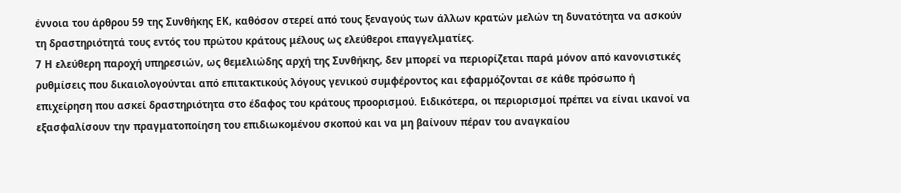έννοια του άρθρου 59 της Συνθήκης ΕΚ, καθόσον στερεί από τους ξεναγούς των άλλων κρατών μελών τη δυνατότητα να ασκούν τη δραστηριότητά τους εντός του πρώτου κράτους μέλους ως ελεύθεροι επαγγελματίες.
7 Η ελεύθερη παροχή υπηρεσιών, ως θεμελιώδης αρχή της Συνθήκης, δεν μπορεί να περιορίζεται παρά μόνον από κανονιστικές ρυθμίσεις που δικαιολογούνται από επιτακτικούς λόγους γενικού συμφέροντος και εφαρμόζονται σε κάθε πρόσωπο ή επιχείρηση που ασκεί δραστηριότητα στο έδαφος του κράτους προορισμού. Ειδικότερα, οι περιορισμοί πρέπει να είναι ικανοί να εξασφαλίσουν την πραγματοποίηση του επιδιωκομένου σκοπού και να μη βαίνουν πέραν του αναγκαίου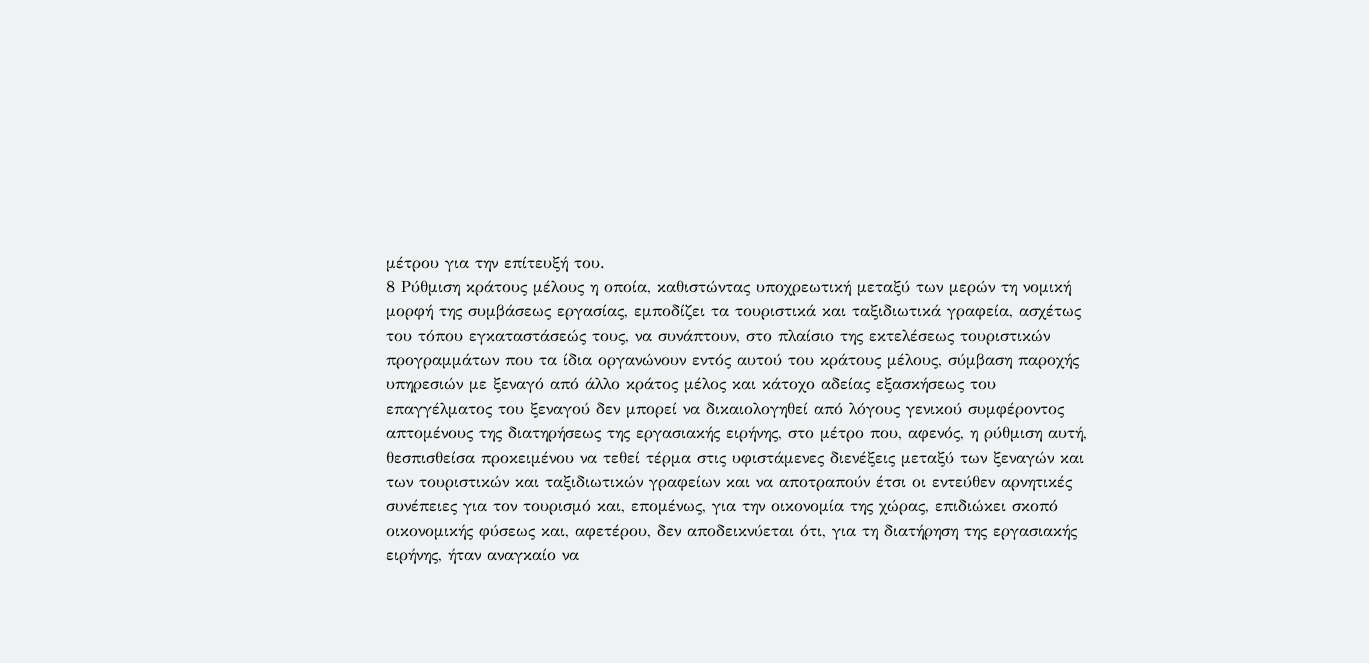μέτρου για την επίτευξή του.
8 Ρύθμιση κράτους μέλους η οποία, καθιστώντας υποχρεωτική μεταξύ των μερών τη νομική μορφή της συμβάσεως εργασίας, εμποδίζει τα τουριστικά και ταξιδιωτικά γραφεία, ασχέτως του τόπου εγκαταστάσεώς τους, να συνάπτουν, στο πλαίσιο της εκτελέσεως τουριστικών προγραμμάτων που τα ίδια οργανώνουν εντός αυτού του κράτους μέλους, σύμβαση παροχής υπηρεσιών με ξεναγό από άλλο κράτος μέλος και κάτοχο αδείας εξασκήσεως του επαγγέλματος του ξεναγού δεν μπορεί να δικαιολογηθεί από λόγους γενικού συμφέροντος απτομένους της διατηρήσεως της εργασιακής ειρήνης, στο μέτρο που, αφενός, η ρύθμιση αυτή, θεσπισθείσα προκειμένου να τεθεί τέρμα στις υφιστάμενες διενέξεις μεταξύ των ξεναγών και των τουριστικών και ταξιδιωτικών γραφείων και να αποτραπούν έτσι οι εντεύθεν αρνητικές συνέπειες για τον τουρισμό και, επομένως, για την οικονομία της χώρας, επιδιώκει σκοπό οικονομικής φύσεως και, αφετέρου, δεν αποδεικνύεται ότι, για τη διατήρηση της εργασιακής ειρήνης, ήταν αναγκαίο να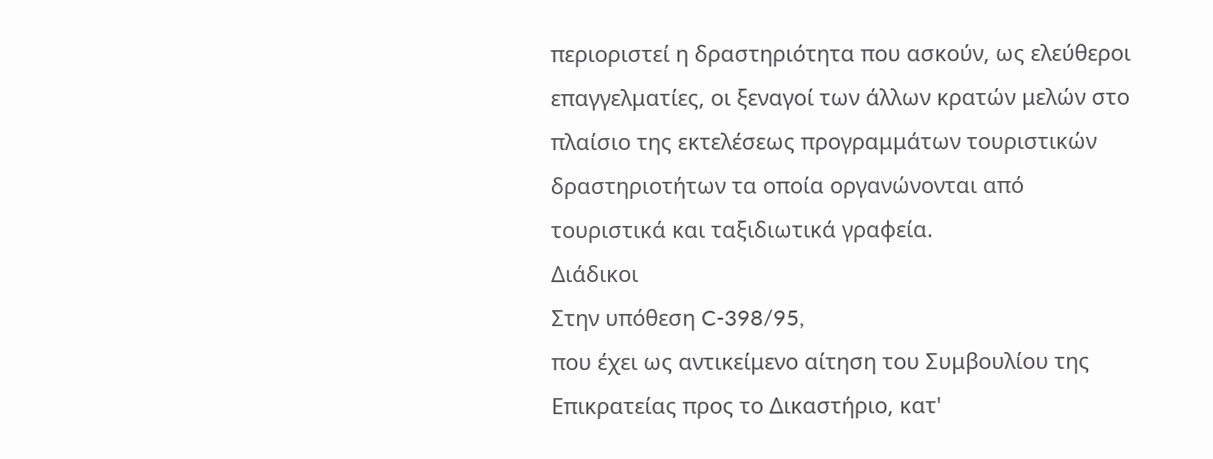περιοριστεί η δραστηριότητα που ασκούν, ως ελεύθεροι επαγγελματίες, οι ξεναγοί των άλλων κρατών μελών στο πλαίσιο της εκτελέσεως προγραμμάτων τουριστικών δραστηριοτήτων τα οποία οργανώνονται από τουριστικά και ταξιδιωτικά γραφεία.
Διάδικοι
Στην υπόθεση C-398/95,
που έχει ως αντικείμενο αίτηση του Συμβουλίου της Επικρατείας προς το Δικαστήριο, κατ'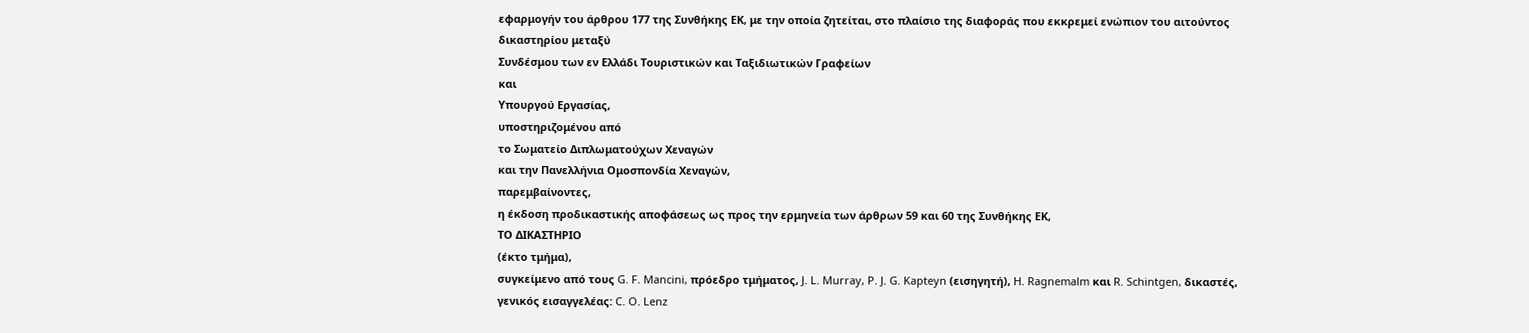εφαρμογήν του άρθρου 177 της Συνθήκης ΕΚ, με την οποία ζητείται, στο πλαίσιο της διαφοράς που εκκρεμεί ενώπιον του αιτούντος δικαστηρίου μεταξύ
Συνδέσμου των εν Ελλάδι Τουριστικών και Ταξιδιωτικών Γραφείων
και
Υπουργού Εργασίας,
υποστηριζομένου από
το Σωματείο Διπλωματούχων Χεναγών
και την Πανελλήνια Ομοσπονδία Χεναγών,
παρεμβαίνοντες,
η έκδοση προδικαστικής αποφάσεως ως προς την ερμηνεία των άρθρων 59 και 60 της Συνθήκης ΕΚ,
ΤΟ ΔΙΚΑΣΤΗΡΙΟ
(έκτο τμήμα),
συγκείμενο από τους G. F. Mancini, πρόεδρο τμήματος, J. L. Murray, P. J. G. Kapteyn (εισηγητή), H. Ragnemalm και R. Schintgen, δικαστές,
γενικός εισαγγελέας: C. O. Lenz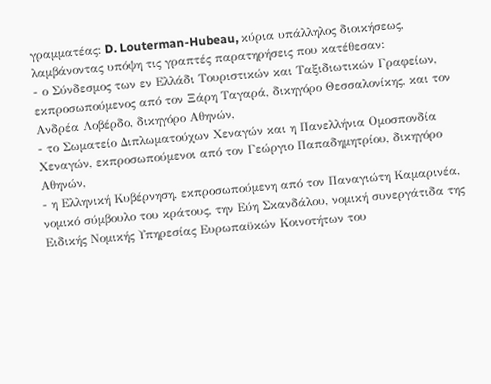γραμματέας: D. Louterman-Hubeau, κύρια υπάλληλος διοικήσεως,
λαμβάνοντας υπόψη τις γραπτές παρατηρήσεις που κατέθεσαν:
- ο Σύνδεσμος των εν Ελλάδι Τουριστικών και Ταξιδιωτικών Γραφείων, εκπροσωπούμενος από τον Ξάρη Ταγαρά, δικηγόρο Θεσσαλονίκης, και τον Ανδρέα Λοβέρδο, δικηγόρο Αθηνών,
- το Σωματείο Διπλωματούχων Χεναγών και η Πανελλήνια Ομοσπονδία Χεναγών, εκπροσωπούμενοι από τον Γεώργιο Παπαδημητρίου, δικηγόρο Αθηνών,
- η Ελληνική Κυβέρνηση, εκπροσωπούμενη από τον Παναγιώτη Καμαρινέα, νομικό σύμβουλο του κράτους, την Εύη Σκανδάλου, νομική συνεργάτιδα της Ειδικής Νομικής Υπηρεσίας Ευρωπαϋκών Κοινοτήτων του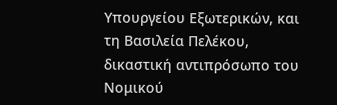Υπουργείου Εξωτερικών, και τη Βασιλεία Πελέκου, δικαστική αντιπρόσωπο του Νομικού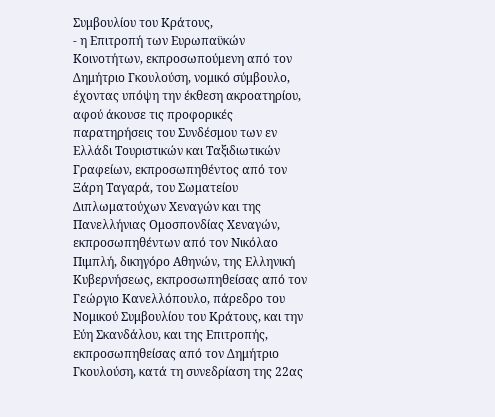Συμβουλίου του Κράτους,
- η Επιτροπή των Ευρωπαϋκών Κοινοτήτων, εκπροσωπούμενη από τον Δημήτριο Γκουλούση, νομικό σύμβουλο,
έχοντας υπόψη την έκθεση ακροατηρίου,
αφού άκουσε τις προφορικές παρατηρήσεις του Συνδέσμου των εν Ελλάδι Τουριστικών και Ταξιδιωτικών Γραφείων, εκπροσωπηθέντος από τον Ξάρη Ταγαρά, του Σωματείου Διπλωματούχων Χεναγών και της Πανελλήνιας Ομοσπονδίας Χεναγών, εκπροσωπηθέντων από τον Νικόλαο Πιμπλή, δικηγόρο Αθηνών, της Ελληνική Κυβερνήσεως, εκπροσωπηθείσας από τον Γεώργιο Κανελλόπουλο, πάρεδρο του Νομικού Συμβουλίου του Κράτους, και την Εύη Σκανδάλου, και της Επιτροπής, εκπροσωπηθείσας από τον Δημήτριο Γκουλούση, κατά τη συνεδρίαση της 22ας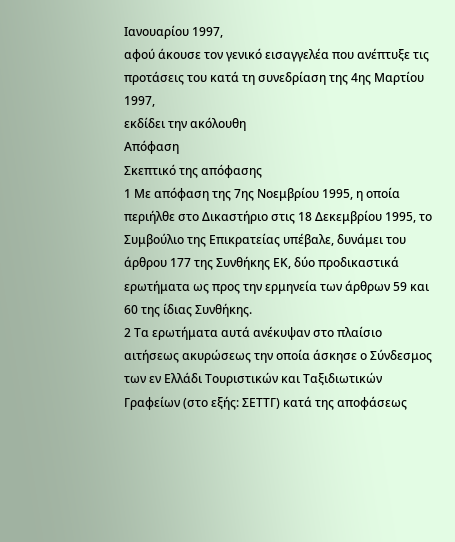Ιανουαρίου 1997,
αφού άκουσε τον γενικό εισαγγελέα που ανέπτυξε τις προτάσεις του κατά τη συνεδρίαση της 4ης Μαρτίου 1997,
εκδίδει την ακόλουθη
Απόφαση
Σκεπτικό της απόφασης
1 Με απόφαση της 7ης Νοεμβρίου 1995, η οποία περιήλθε στο Δικαστήριο στις 18 Δεκεμβρίου 1995, το Συμβούλιο της Επικρατείας υπέβαλε, δυνάμει του άρθρου 177 της Συνθήκης ΕΚ, δύο προδικαστικά ερωτήματα ως προς την ερμηνεία των άρθρων 59 και 60 της ίδιας Συνθήκης.
2 Τα ερωτήματα αυτά ανέκυψαν στο πλαίσιο αιτήσεως ακυρώσεως την οποία άσκησε ο Σύνδεσμος των εν Ελλάδι Τουριστικών και Ταξιδιωτικών Γραφείων (στο εξής: ΣΕΤΤΓ) κατά της αποφάσεως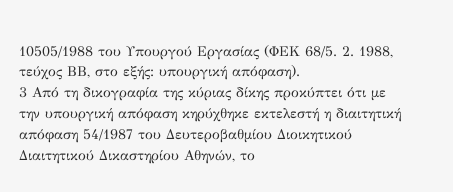10505/1988 του Υπουργού Εργασίας (ΦΕΚ 68/5. 2. 1988, τεύχος ΒΒ, στο εξής: υπουργική απόφαση).
3 Από τη δικογραφία της κύριας δίκης προκύπτει ότι με την υπουργική απόφαση κηρύχθηκε εκτελεστή η διαιτητική απόφαση 54/1987 του Δευτεροβαθμίου Διοικητικού Διαιτητικού Δικαστηρίου Αθηνών, το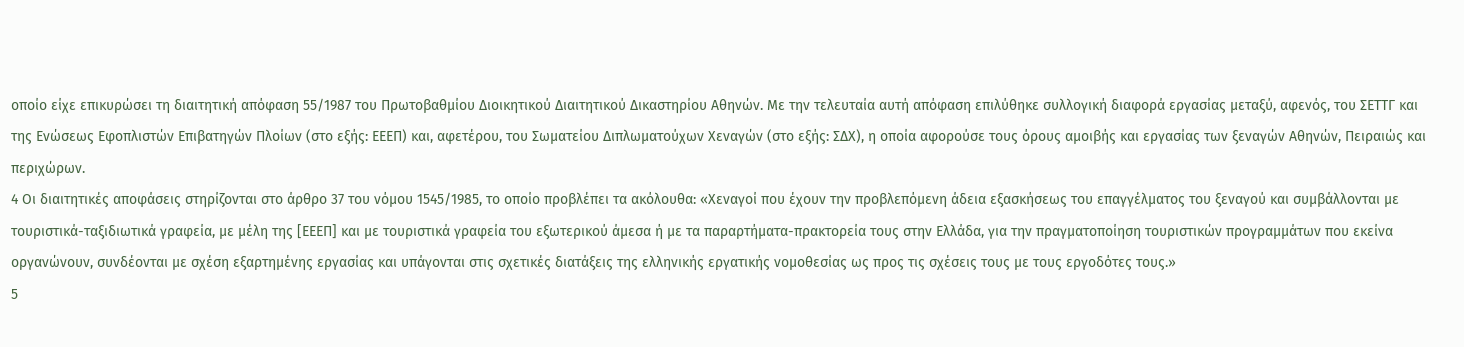οποίο είχε επικυρώσει τη διαιτητική απόφαση 55/1987 του Πρωτοβαθμίου Διοικητικού Διαιτητικού Δικαστηρίου Αθηνών. Με την τελευταία αυτή απόφαση επιλύθηκε συλλογική διαφορά εργασίας μεταξύ, αφενός, του ΣΕΤΤΓ και της Ενώσεως Εφοπλιστών Επιβατηγών Πλοίων (στο εξής: ΕΕΕΠ) και, αφετέρου, του Σωματείου Διπλωματούχων Χεναγών (στο εξής: ΣΔΧ), η οποία αφορούσε τους όρους αμοιβής και εργασίας των ξεναγών Αθηνών, Πειραιώς και περιχώρων.
4 Οι διαιτητικές αποφάσεις στηρίζονται στο άρθρο 37 του νόμου 1545/1985, το οποίο προβλέπει τα ακόλουθα: «Χεναγοί που έχουν την προβλεπόμενη άδεια εξασκήσεως του επαγγέλματος του ξεναγού και συμβάλλονται με τουριστικά-ταξιδιωτικά γραφεία, με μέλη της [ΕΕΕΠ] και με τουριστικά γραφεία του εξωτερικού άμεσα ή με τα παραρτήματα-πρακτορεία τους στην Ελλάδα, για την πραγματοποίηση τουριστικών προγραμμάτων που εκείνα οργανώνουν, συνδέονται με σχέση εξαρτημένης εργασίας και υπάγονται στις σχετικές διατάξεις της ελληνικής εργατικής νομοθεσίας ως προς τις σχέσεις τους με τους εργοδότες τους.»
5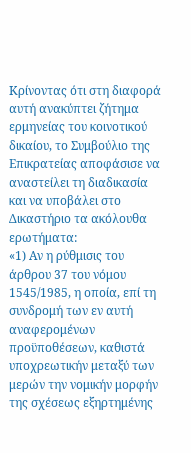Κρίνοντας ότι στη διαφορά αυτή ανακύπτει ζήτημα ερμηνείας του κοινοτικού δικαίου, το Συμβούλιο της Επικρατείας αποφάσισε να αναστείλει τη διαδικασία και να υποβάλει στο Δικαστήριο τα ακόλουθα ερωτήματα:
«1) Αν η ρύθμισις του άρθρου 37 του νόμου 1545/1985, η οποία, επί τη συνδρομή των εν αυτή αναφερομένων προϋποθέσεων, καθιστά υποχρεωτικήν μεταξύ των μερών την νομικήν μορφήν της σχέσεως εξηρτημένης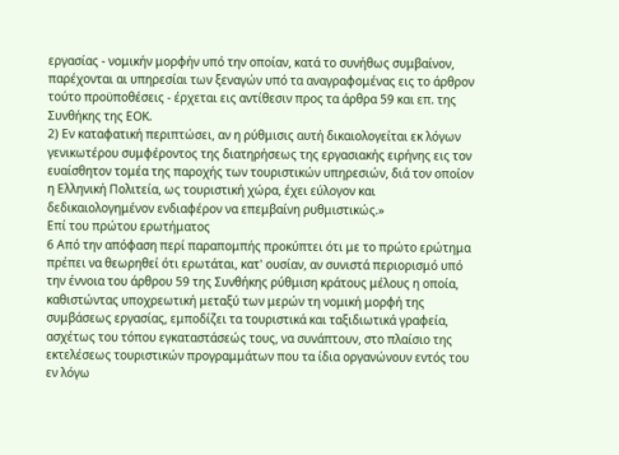εργασίας - νομικήν μορφήν υπό την οποίαν, κατά το συνήθως συμβαίνον, παρέχονται αι υπηρεσίαι των ξεναγών υπό τα αναγραφομένας εις το άρθρον τούτο προϋποθέσεις - έρχεται εις αντίθεσιν προς τα άρθρα 59 και επ. της Συνθήκης της ΕΟΚ.
2) Εν καταφατική περιπτώσει, αν η ρύθμισις αυτή δικαιολογείται εκ λόγων γενικωτέρου συμφέροντος της διατηρήσεως της εργασιακής ειρήνης εις τον ευαίσθητον τομέα της παροχής των τουριστικών υπηρεσιών, διά τον οποίον η Ελληνική Πολιτεία, ως τουριστική χώρα, έχει εύλογον και δεδικαιολογημένον ενδιαφέρον να επεμβαίνη ρυθμιστικώς.»
Επί του πρώτου ερωτήματος
6 Από την απόφαση περί παραπομπής προκύπτει ότι με το πρώτο ερώτημα πρέπει να θεωρηθεί ότι ερωτάται, κατ' ουσίαν, αν συνιστά περιορισμό υπό την έννοια του άρθρου 59 της Συνθήκης ρύθμιση κράτους μέλους η οποία, καθιστώντας υποχρεωτική μεταξύ των μερών τη νομική μορφή της συμβάσεως εργασίας, εμποδίζει τα τουριστικά και ταξιδιωτικά γραφεία, ασχέτως του τόπου εγκαταστάσεώς τους, να συνάπτουν, στο πλαίσιο της εκτελέσεως τουριστικών προγραμμάτων που τα ίδια οργανώνουν εντός του εν λόγω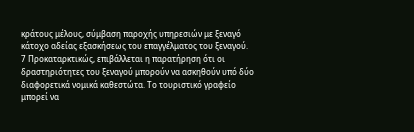κράτους μέλους, σύμβαση παροχής υπηρεσιών με ξεναγό κάτοχο αδείας εξασκήσεως του επαγγέλματος του ξεναγού.
7 Προκαταρκτικώς, επιβάλλεται η παρατήρηση ότι οι δραστηριότητες του ξεναγού μπορούν να ασκηθούν υπό δύο διαφορετικά νομικά καθεστώτα. Το τουριστικό γραφείο μπορεί να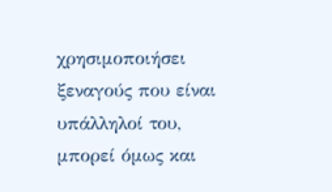χρησιμοποιήσει ξεναγούς που είναι υπάλληλοί του, μπορεί όμως και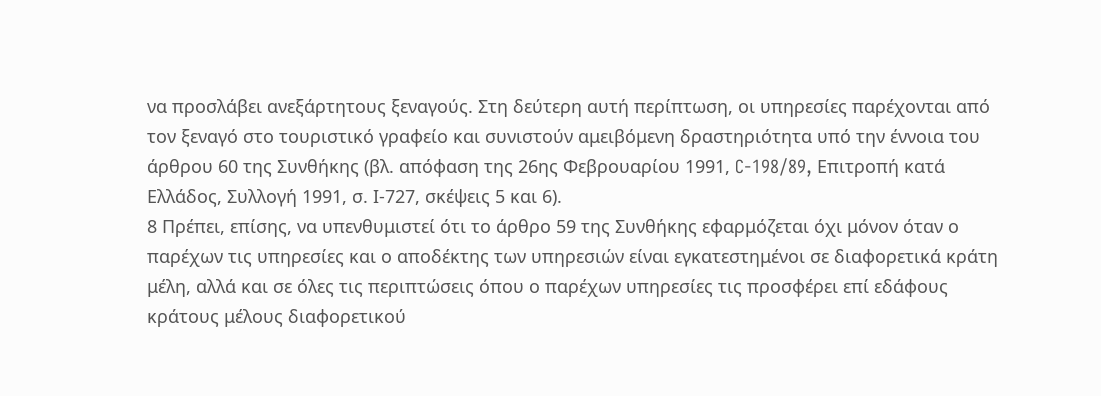να προσλάβει ανεξάρτητους ξεναγούς. Στη δεύτερη αυτή περίπτωση, οι υπηρεσίες παρέχονται από τον ξεναγό στο τουριστικό γραφείο και συνιστούν αμειβόμενη δραστηριότητα υπό την έννοια του άρθρου 60 της Συνθήκης (βλ. απόφαση της 26ης Φεβρουαρίου 1991, C-198/89, Επιτροπή κατά Ελλάδος, Συλλογή 1991, σ. Ι-727, σκέψεις 5 και 6).
8 Πρέπει, επίσης, να υπενθυμιστεί ότι το άρθρο 59 της Συνθήκης εφαρμόζεται όχι μόνον όταν ο παρέχων τις υπηρεσίες και ο αποδέκτης των υπηρεσιών είναι εγκατεστημένοι σε διαφορετικά κράτη μέλη, αλλά και σε όλες τις περιπτώσεις όπου ο παρέχων υπηρεσίες τις προσφέρει επί εδάφους κράτους μέλους διαφορετικού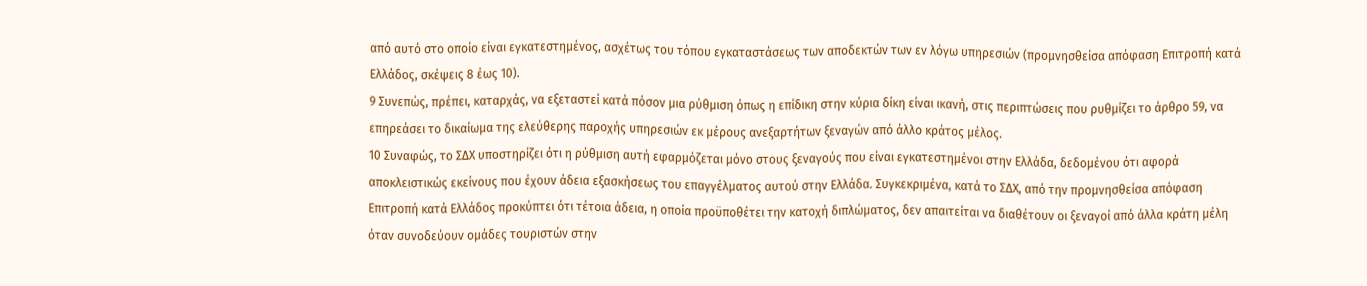από αυτό στο οποίο είναι εγκατεστημένος, ασχέτως του τόπου εγκαταστάσεως των αποδεκτών των εν λόγω υπηρεσιών (προμνησθείσα απόφαση Επιτροπή κατά Ελλάδος, σκέψεις 8 έως 10).
9 Συνεπώς, πρέπει, καταρχάς, να εξεταστεί κατά πόσον μια ρύθμιση όπως η επίδικη στην κύρια δίκη είναι ικανή, στις περιπτώσεις που ρυθμίζει το άρθρο 59, να επηρεάσει το δικαίωμα της ελεύθερης παροχής υπηρεσιών εκ μέρους ανεξαρτήτων ξεναγών από άλλο κράτος μέλος.
10 Συναφώς, το ΣΔΧ υποστηρίζει ότι η ρύθμιση αυτή εφαρμόζεται μόνο στους ξεναγούς που είναι εγκατεστημένοι στην Ελλάδα, δεδομένου ότι αφορά αποκλειστικώς εκείνους που έχουν άδεια εξασκήσεως του επαγγέλματος αυτού στην Ελλάδα. Συγκεκριμένα, κατά το ΣΔΧ, από την προμνησθείσα απόφαση Επιτροπή κατά Ελλάδος προκύπτει ότι τέτοια άδεια, η οποία προϋποθέτει την κατοχή διπλώματος, δεν απαιτείται να διαθέτουν οι ξεναγοί από άλλα κράτη μέλη όταν συνοδεύουν ομάδες τουριστών στην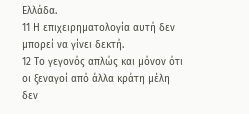Ελλάδα.
11 Η επιχειρηματολογία αυτή δεν μπορεί να γίνει δεκτή.
12 Το γεγονός απλώς και μόνον ότι οι ξεναγοί από άλλα κράτη μέλη δεν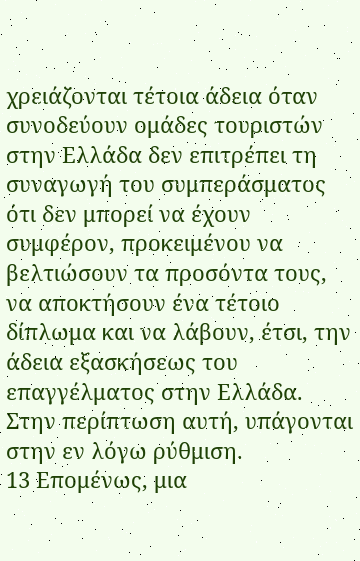χρειάζονται τέτοια άδεια όταν συνοδεύουν ομάδες τουριστών στην Ελλάδα δεν επιτρέπει τη συναγωγή του συμπεράσματος ότι δεν μπορεί να έχουν συμφέρον, προκειμένου να βελτιώσουν τα προσόντα τους, να αποκτήσουν ένα τέτοιο δίπλωμα και να λάβουν, έτσι, την άδεια εξασκήσεως του επαγγέλματος στην Ελλάδα. Στην περίπτωση αυτή, υπάγονται στην εν λόγω ρύθμιση.
13 Επομένως, μια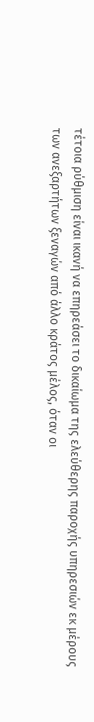τέτοια ρύθμιση είναι ικανή να επηρεάσει το δικαίωμα της ελεύθερης παροχής υπηρεσιών εκ μέρους των ανεξαρτήτων ξεναγών από άλλο κράτος μέλος, όταν οι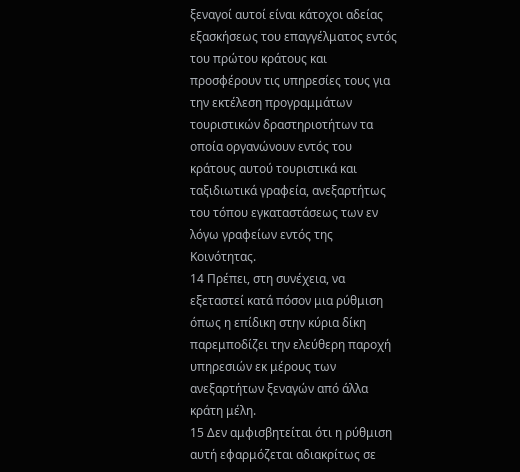ξεναγοί αυτοί είναι κάτοχοι αδείας εξασκήσεως του επαγγέλματος εντός του πρώτου κράτους και προσφέρουν τις υπηρεσίες τους για την εκτέλεση προγραμμάτων τουριστικών δραστηριοτήτων τα οποία οργανώνουν εντός του κράτους αυτού τουριστικά και ταξιδιωτικά γραφεία, ανεξαρτήτως του τόπου εγκαταστάσεως των εν λόγω γραφείων εντός της Κοινότητας.
14 Πρέπει, στη συνέχεια, να εξεταστεί κατά πόσον μια ρύθμιση όπως η επίδικη στην κύρια δίκη παρεμποδίζει την ελεύθερη παροχή υπηρεσιών εκ μέρους των ανεξαρτήτων ξεναγών από άλλα κράτη μέλη.
15 Δεν αμφισβητείται ότι η ρύθμιση αυτή εφαρμόζεται αδιακρίτως σε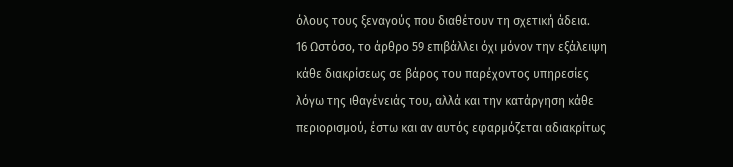όλους τους ξεναγούς που διαθέτουν τη σχετική άδεια.
16 Ωστόσο, το άρθρο 59 επιβάλλει όχι μόνον την εξάλειψη κάθε διακρίσεως σε βάρος του παρέχοντος υπηρεσίες λόγω της ιθαγένειάς του, αλλά και την κατάργηση κάθε περιορισμού, έστω και αν αυτός εφαρμόζεται αδιακρίτως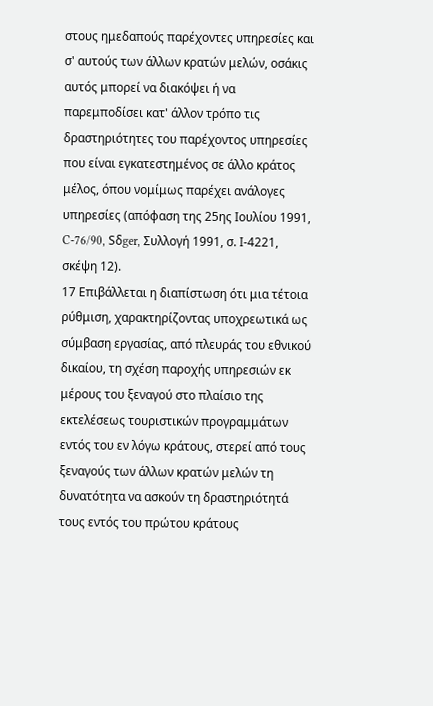στους ημεδαπούς παρέχοντες υπηρεσίες και σ' αυτούς των άλλων κρατών μελών, οσάκις αυτός μπορεί να διακόψει ή να παρεμποδίσει κατ' άλλον τρόπο τις δραστηριότητες του παρέχοντος υπηρεσίες που είναι εγκατεστημένος σε άλλο κράτος μέλος, όπου νομίμως παρέχει ανάλογες υπηρεσίες (απόφαση της 25ης Ιουλίου 1991, C-76/90, Sδger, Συλλογή 1991, σ. Ι-4221, σκέψη 12).
17 Επιβάλλεται η διαπίστωση ότι μια τέτοια ρύθμιση, χαρακτηρίζοντας υποχρεωτικά ως σύμβαση εργασίας, από πλευράς του εθνικού δικαίου, τη σχέση παροχής υπηρεσιών εκ μέρους του ξεναγού στο πλαίσιο της εκτελέσεως τουριστικών προγραμμάτων εντός του εν λόγω κράτους, στερεί από τους ξεναγούς των άλλων κρατών μελών τη δυνατότητα να ασκούν τη δραστηριότητά τους εντός του πρώτου κράτους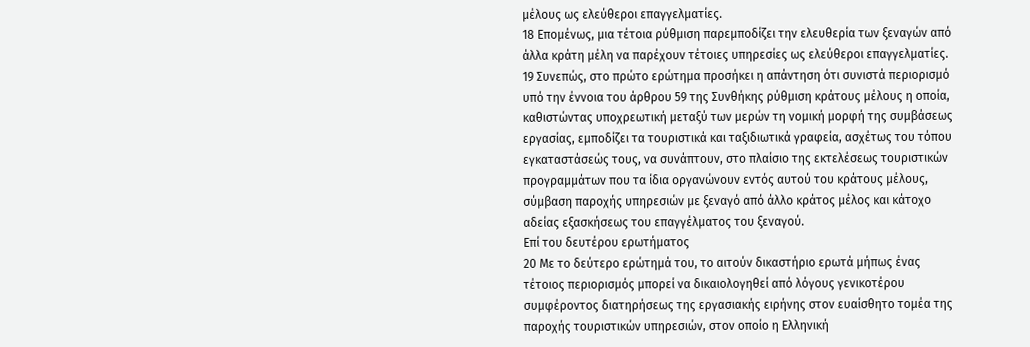μέλους ως ελεύθεροι επαγγελματίες.
18 Επομένως, μια τέτοια ρύθμιση παρεμποδίζει την ελευθερία των ξεναγών από άλλα κράτη μέλη να παρέχουν τέτοιες υπηρεσίες ως ελεύθεροι επαγγελματίες.
19 Συνεπώς, στο πρώτο ερώτημα προσήκει η απάντηση ότι συνιστά περιορισμό υπό την έννοια του άρθρου 59 της Συνθήκης ρύθμιση κράτους μέλους η οποία, καθιστώντας υποχρεωτική μεταξύ των μερών τη νομική μορφή της συμβάσεως εργασίας, εμποδίζει τα τουριστικά και ταξιδιωτικά γραφεία, ασχέτως του τόπου εγκαταστάσεώς τους, να συνάπτουν, στο πλαίσιο της εκτελέσεως τουριστικών προγραμμάτων που τα ίδια οργανώνουν εντός αυτού του κράτους μέλους, σύμβαση παροχής υπηρεσιών με ξεναγό από άλλο κράτος μέλος και κάτοχο αδείας εξασκήσεως του επαγγέλματος του ξεναγού.
Επί του δευτέρου ερωτήματος
20 Με το δεύτερο ερώτημά του, το αιτούν δικαστήριο ερωτά μήπως ένας τέτοιος περιορισμός μπορεί να δικαιολογηθεί από λόγους γενικοτέρου συμφέροντος διατηρήσεως της εργασιακής ειρήνης στον ευαίσθητο τομέα της παροχής τουριστικών υπηρεσιών, στον οποίο η Ελληνική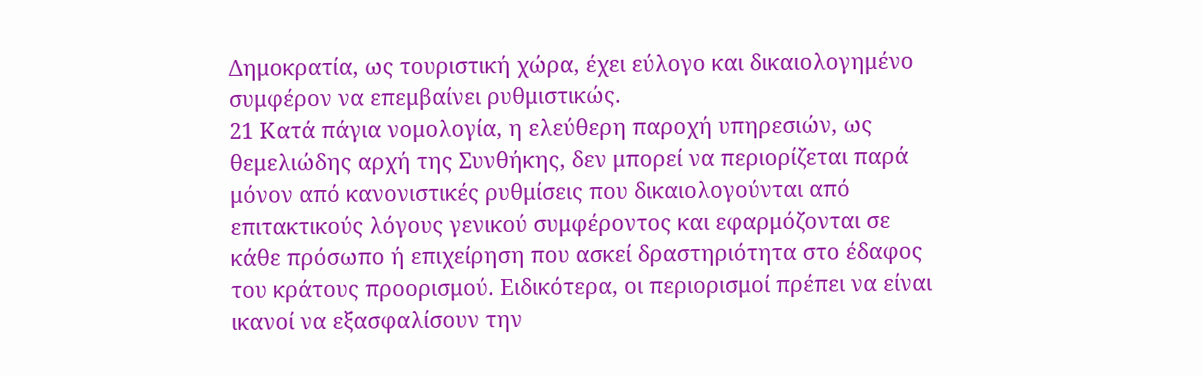Δημοκρατία, ως τουριστική χώρα, έχει εύλογο και δικαιολογημένο συμφέρον να επεμβαίνει ρυθμιστικώς.
21 Κατά πάγια νομολογία, η ελεύθερη παροχή υπηρεσιών, ως θεμελιώδης αρχή της Συνθήκης, δεν μπορεί να περιορίζεται παρά μόνον από κανονιστικές ρυθμίσεις που δικαιολογούνται από επιτακτικούς λόγους γενικού συμφέροντος και εφαρμόζονται σε κάθε πρόσωπο ή επιχείρηση που ασκεί δραστηριότητα στο έδαφος του κράτους προορισμού. Ειδικότερα, οι περιορισμοί πρέπει να είναι ικανοί να εξασφαλίσουν την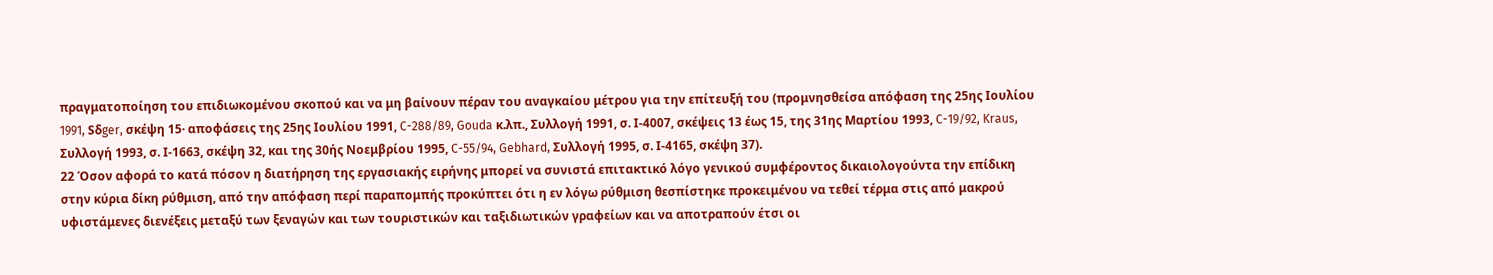πραγματοποίηση του επιδιωκομένου σκοπού και να μη βαίνουν πέραν του αναγκαίου μέτρου για την επίτευξή του (προμνησθείσα απόφαση της 25ης Ιουλίου 1991, Sδger, σκέψη 15· αποφάσεις της 25ης Ιουλίου 1991, C-288/89, Gouda κ.λπ., Συλλογή 1991, σ. Ι-4007, σκέψεις 13 έως 15, της 31ης Μαρτίου 1993, C-19/92, Kraus, Συλλογή 1993, σ. Ι-1663, σκέψη 32, και της 30ής Νοεμβρίου 1995, C-55/94, Gebhard, Συλλογή 1995, σ. Ι-4165, σκέψη 37).
22 Όσον αφορά το κατά πόσον η διατήρηση της εργασιακής ειρήνης μπορεί να συνιστά επιτακτικό λόγο γενικού συμφέροντος δικαιολογούντα την επίδικη στην κύρια δίκη ρύθμιση, από την απόφαση περί παραπομπής προκύπτει ότι η εν λόγω ρύθμιση θεσπίστηκε προκειμένου να τεθεί τέρμα στις από μακρού υφιστάμενες διενέξεις μεταξύ των ξεναγών και των τουριστικών και ταξιδιωτικών γραφείων και να αποτραπούν έτσι οι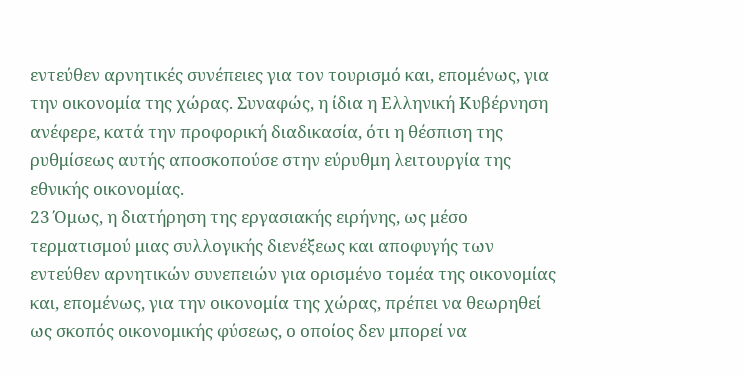εντεύθεν αρνητικές συνέπειες για τον τουρισμό και, επομένως, για την οικονομία της χώρας. Συναφώς, η ίδια η Ελληνική Κυβέρνηση ανέφερε, κατά την προφορική διαδικασία, ότι η θέσπιση της ρυθμίσεως αυτής αποσκοπούσε στην εύρυθμη λειτουργία της εθνικής οικονομίας.
23 Όμως, η διατήρηση της εργασιακής ειρήνης, ως μέσο τερματισμού μιας συλλογικής διενέξεως και αποφυγής των εντεύθεν αρνητικών συνεπειών για ορισμένο τομέα της οικονομίας και, επομένως, για την οικονομία της χώρας, πρέπει να θεωρηθεί ως σκοπός οικονομικής φύσεως, ο οποίος δεν μπορεί να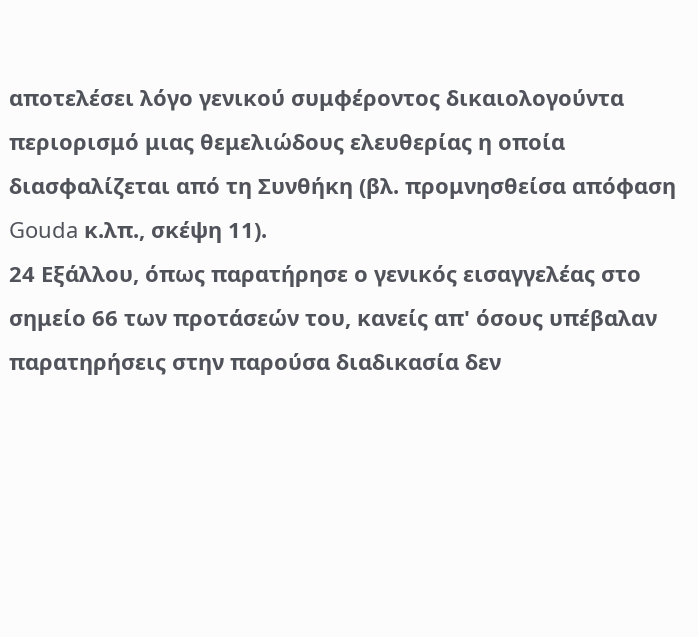αποτελέσει λόγο γενικού συμφέροντος δικαιολογούντα περιορισμό μιας θεμελιώδους ελευθερίας η οποία διασφαλίζεται από τη Συνθήκη (βλ. προμνησθείσα απόφαση Gouda κ.λπ., σκέψη 11).
24 Εξάλλου, όπως παρατήρησε ο γενικός εισαγγελέας στο σημείο 66 των προτάσεών του, κανείς απ' όσους υπέβαλαν παρατηρήσεις στην παρούσα διαδικασία δεν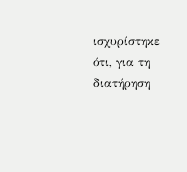ισχυρίστηκε ότι, για τη διατήρηση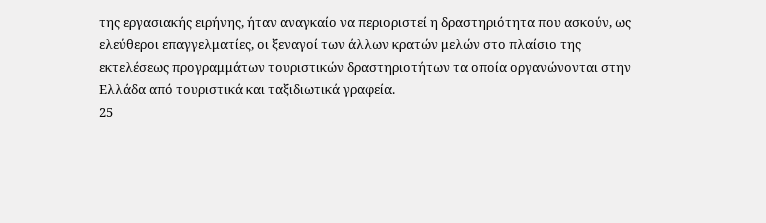της εργασιακής ειρήνης, ήταν αναγκαίο να περιοριστεί η δραστηριότητα που ασκούν, ως ελεύθεροι επαγγελματίες, οι ξεναγοί των άλλων κρατών μελών στο πλαίσιο της εκτελέσεως προγραμμάτων τουριστικών δραστηριοτήτων τα οποία οργανώνονται στην Ελλάδα από τουριστικά και ταξιδιωτικά γραφεία.
25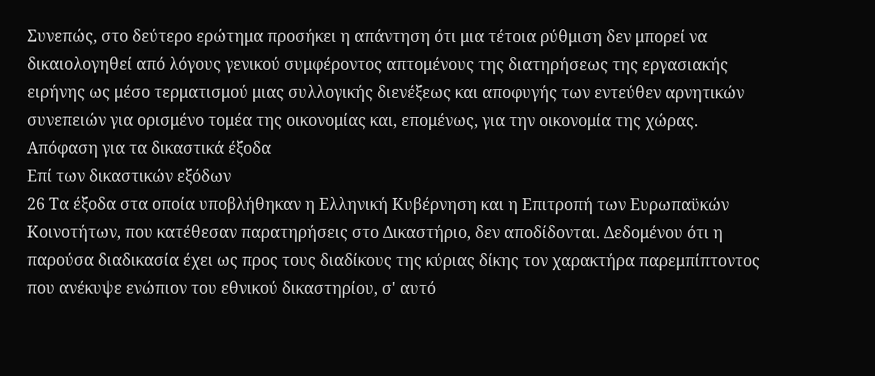Συνεπώς, στο δεύτερο ερώτημα προσήκει η απάντηση ότι μια τέτοια ρύθμιση δεν μπορεί να δικαιολογηθεί από λόγους γενικού συμφέροντος απτομένους της διατηρήσεως της εργασιακής ειρήνης ως μέσο τερματισμού μιας συλλογικής διενέξεως και αποφυγής των εντεύθεν αρνητικών συνεπειών για ορισμένο τομέα της οικονομίας και, επομένως, για την οικονομία της χώρας.
Απόφαση για τα δικαστικά έξοδα
Επί των δικαστικών εξόδων
26 Τα έξοδα στα οποία υποβλήθηκαν η Ελληνική Κυβέρνηση και η Επιτροπή των Ευρωπαϋκών Κοινοτήτων, που κατέθεσαν παρατηρήσεις στο Δικαστήριο, δεν αποδίδονται. Δεδομένου ότι η παρούσα διαδικασία έχει ως προς τους διαδίκους της κύριας δίκης τον χαρακτήρα παρεμπίπτοντος που ανέκυψε ενώπιον του εθνικού δικαστηρίου, σ' αυτό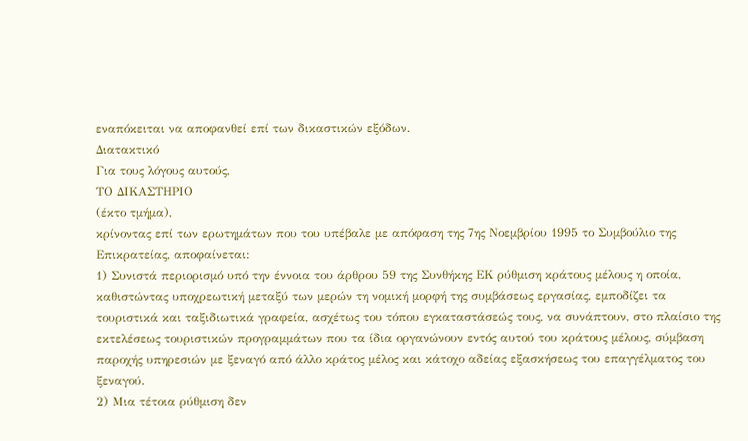εναπόκειται να αποφανθεί επί των δικαστικών εξόδων.
Διατακτικό
Για τους λόγους αυτούς,
ΤΟ ΔΙΚΑΣΤΗΡΙΟ
(έκτο τμήμα),
κρίνοντας επί των ερωτημάτων που του υπέβαλε με απόφαση της 7ης Νοεμβρίου 1995 το Συμβούλιο της Επικρατείας, αποφαίνεται:
1) Συνιστά περιορισμό υπό την έννοια του άρθρου 59 της Συνθήκης ΕΚ ρύθμιση κράτους μέλους η οποία, καθιστώντας υποχρεωτική μεταξύ των μερών τη νομική μορφή της συμβάσεως εργασίας, εμποδίζει τα τουριστικά και ταξιδιωτικά γραφεία, ασχέτως του τόπου εγκαταστάσεώς τους, να συνάπτουν, στο πλαίσιο της εκτελέσεως τουριστικών προγραμμάτων που τα ίδια οργανώνουν εντός αυτού του κράτους μέλους, σύμβαση παροχής υπηρεσιών με ξεναγό από άλλο κράτος μέλος και κάτοχο αδείας εξασκήσεως του επαγγέλματος του ξεναγού.
2) Μια τέτοια ρύθμιση δεν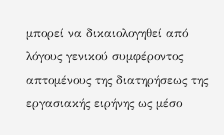μπορεί να δικαιολογηθεί από λόγους γενικού συμφέροντος απτομένους της διατηρήσεως της εργασιακής ειρήνης ως μέσο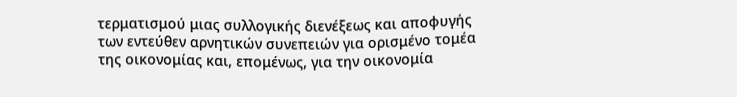τερματισμού μιας συλλογικής διενέξεως και αποφυγής των εντεύθεν αρνητικών συνεπειών για ορισμένο τομέα της οικονομίας και, επομένως, για την οικονομία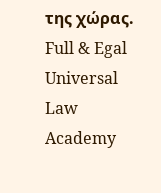της χώρας.
Full & Egal Universal Law Academy